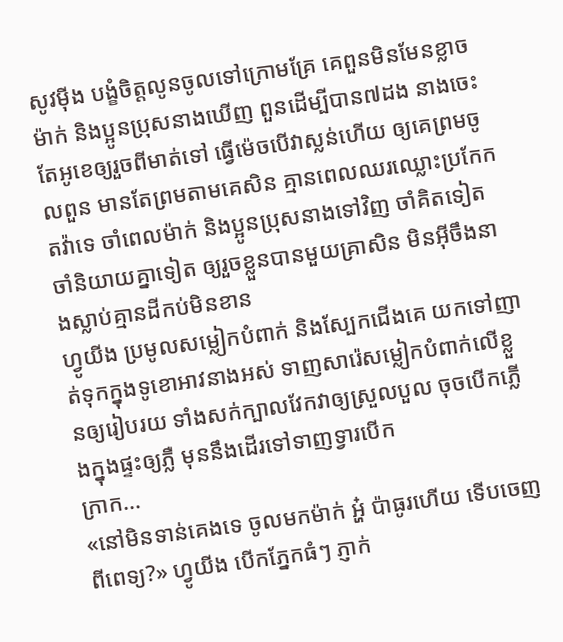សូវម៉ីង បង្ខំចិត្តលូនចូលទៅក្រោមគ្រែ គេពួនមិនមែនខ្លាចម៉ាក់ និងប្អូនប្រុសនាងឃើញ ពួនដើម្បីបាន៧ដង នាងចេះតែអូខេឲ្យរួចពីមាត់ទៅ ធ្វើម៉េចបើវាស្លន់ហើយ ឲ្យគេព្រមចូលពួន មានតែព្រមតាមគេសិន គ្មានពេលឈរឈ្លោះប្រកែកតវ៉ាទេ ចាំពេលម៉ាក់ និងប្អូនប្រុសនាងទៅវិញ ចាំគិតទៀត ចាំនិយាយគ្នាទៀត ឲ្យរួចខ្លួនបានមួយគ្រាសិន មិនអ៊ីចឹងនាងស្លាប់គ្មានដីកប់មិនខាន
ហ្វូយីង ប្រមូលសម្លៀកបំពាក់ និងស្បែកជើងគេ យកទៅញាត់ទុកក្នុងទូខោអាវនាងអស់ ទាញសារ៉េសម្លៀកបំពាក់លើខ្លួនឲ្យរៀបរយ ទាំងសក់ក្បាលវែកវាឲ្យស្រួលបួល ចុចបើកភ្លើងក្នុងផ្ទះឲ្យភ្លឺ មុននឹងដើរទៅទាញទ្វារបើក
ក្រាក...
«នៅមិនទាន់គេងទេ ចូលមកម៉ាក់ អ្ហ៎ ប៉ាធូរហើយ ទើបចេញពីពេទ្យ?» ហ្វូយីង បើកភ្នែកធំៗ ភ្ញាក់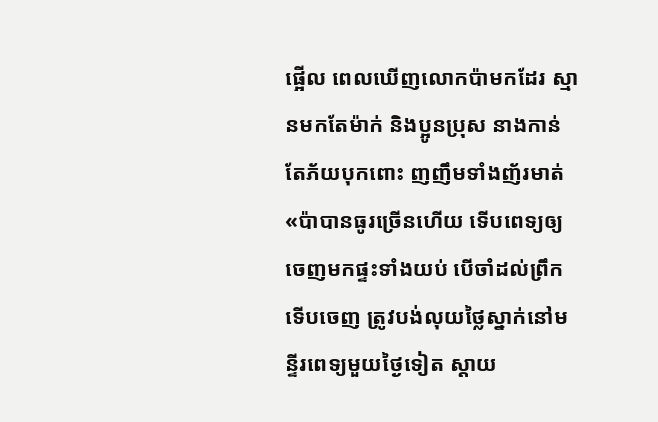ផ្អើល ពេលឃើញលោកប៉ាមកដែរ ស្មានមកតែម៉ាក់ និងប្អូនប្រុស នាងកាន់តែភ័យបុកពោះ ញញឹមទាំងញ័រមាត់
«ប៉ាបានធូរច្រើនហើយ ទើបពេទ្យឲ្យចេញមកផ្ទះទាំងយប់ បើចាំដល់ព្រឹកទើបចេញ ត្រូវបង់លុយថ្លៃស្នាក់នៅមន្ទីរពេទ្យមួយថ្ងៃទៀត ស្ដាយ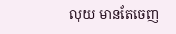លុយ មានតែចេញ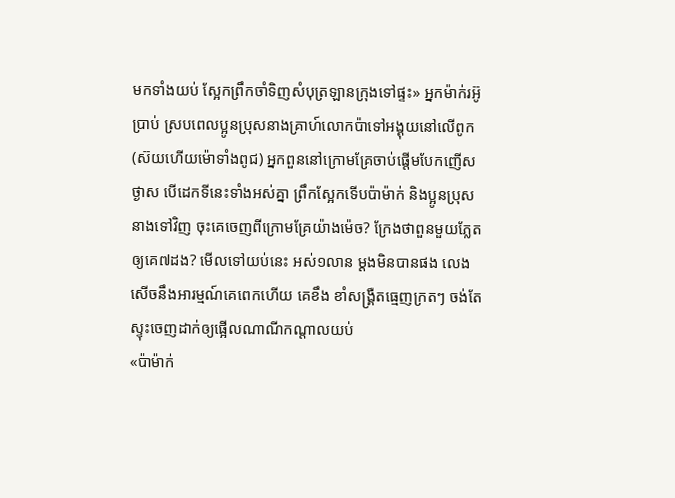មកទាំងយប់ ស្អែកព្រឹកចាំទិញសំបុត្រឡានក្រុងទៅផ្ទះ» អ្នកម៉ាក់រអ៊ូប្រាប់ ស្របពេលប្អូនប្រុសនាងគ្រាហ៍លោកប៉ាទៅអង្គុយនៅលើពូក
(ស៊យហើយម៉ោទាំងពូជ) អ្នកពួននៅក្រោមគ្រែចាប់ផ្តើមបែកញើសថ្ងាស បើដេកទីនេះទាំងអស់គ្នា ព្រឹកស្អែកទើបប៉ាម៉ាក់ និងប្អូនប្រុសនាងទៅវិញ ចុះគេចេញពីក្រោមគ្រែយ៉ាងម៉េច? ក្រែងថាពួនមួយភ្លែត ឲ្យគេ៧ដង? មើលទៅយប់នេះ អស់១លាន ម្ដងមិនបានផង លេងសើចនឹងអារម្មណ៍គេពេកហើយ គេខឹង ខាំសង្រ្គឺតធ្មេញក្រតៗ ចង់តែស្ទុះចេញដាក់ឲ្យផ្អើលណាណីកណ្ដាលយប់
«ប៉ាម៉ាក់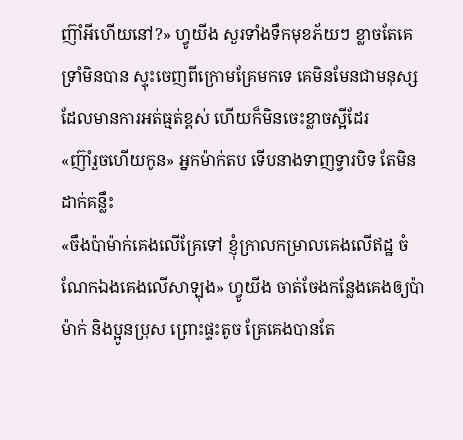ញ៊ាំអីហើយនៅ?» ហ្វូយីង សួរទាំងទឹកមុខភ័យៗ ខ្លាចតែគេទ្រាំមិនបាន ស្ទុះចេញពីក្រោមគ្រែមកទេ គេមិនមែនជាមនុស្សដែលមានការអត់ធ្មត់ខ្ពស់ ហើយក៏មិនចេះខ្លាចស្អីដែរ
«ញ៊ាំរួចហើយកូន» អ្នកម៉ាក់តប ទើបនាងទាញទ្វារបិទ តែមិនដាក់គន្លឹះ
«ចឹងប៉ាម៉ាក់គេងលើគ្រែទៅ ខ្ញុំក្រាលកម្រាលគេងលើឥដ្ឋ ចំណែកឯងគេងលើសាឡុង» ហ្វូយីង ចាត់ចែងកន្លែងគេងឲ្យប៉ាម៉ាក់ និងប្អូនប្រុស ព្រោះផ្ទះតូច គ្រែគេងបានតែ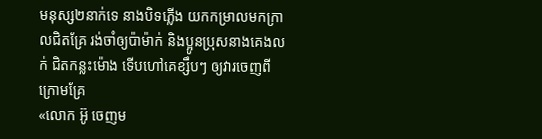មនុស្ស២នាក់ទេ នាងបិទភ្លើង យកកម្រាលមកក្រាលជិតគ្រែ រង់ចាំឲ្យប៉ាម៉ាក់ និងប្អូនប្រុសនាងគេងលក់ ជិតកន្លះម៉ោង ទើបហៅគេខ្សឹបៗ ឲ្យវារចេញពីក្រោមគ្រែ
«លោក អ៊ូ ចេញម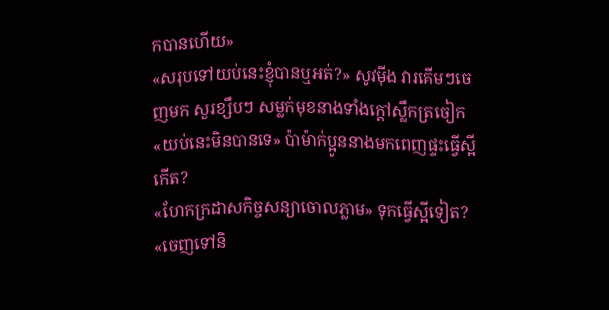កបានហើយ»
«សរុបទៅយប់នេះខ្ញុំបានឬអត់?» សូវម៉ីង វារគើមៗចេញមក សួរខ្សឹបៗ សម្លក់មុខនាងទាំងក្ដៅស្លឹកត្រចៀក
«យប់នេះមិនបានទេ» ប៉ាម៉ាក់ប្អូននាងមកពេញផ្ទះធ្វើស្អីកើត?
«ហែកក្រដាសកិច្ចសន្យាចោលភ្លាម» ទុកធ្វើស្អីទៀត?
«ចេញទៅនិ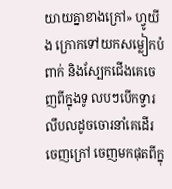យាយគ្នាខាងក្រៅ» ហ្វូយីង ក្រោកទៅយកសម្លៀកបំពាក់ និងស្បែកជើងគេចេញពីក្នុងទូ លបៗបើកទ្វារ លឹបលដូចចោរនាំគេដើរចេញក្រៅ ចេញមកផុតពីក្នុ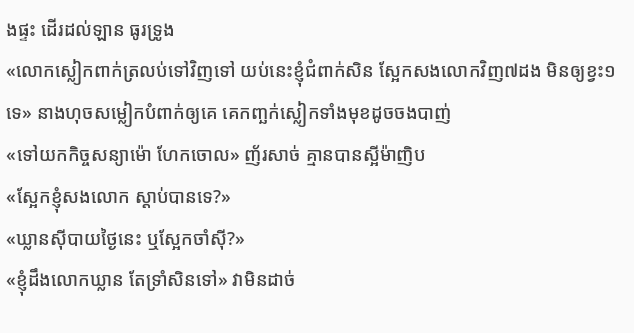ងផ្ទះ ដើរដល់ឡាន ធូរទ្រូង
«លោកស្លៀកពាក់ត្រលប់ទៅវិញទៅ យប់នេះខ្ញុំជំពាក់សិន ស្អែកសងលោកវិញ៧ដង មិនឲ្យខ្វះ១ទេ» នាងហុចសម្លៀកបំពាក់ឲ្យគេ គេកញ្ឆក់ស្លៀកទាំងមុខដូចចងបាញ់
«ទៅយកកិច្ចសន្យាម៉ោ ហែកចោល» ញ័រសាច់ គ្មានបានស្អីម៉ាញិប
«ស្អែកខ្ញុំសងលោក ស្ដាប់បានទេ?»
«ឃ្លានស៊ីបាយថ្ងៃនេះ ឬស្អែកចាំស៊ី?»
«ខ្ញុំដឹងលោកឃ្លាន តែទ្រាំសិនទៅ» វាមិនដាច់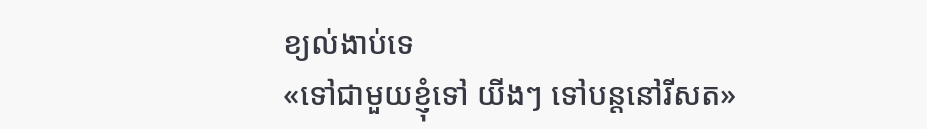ខ្យល់ងាប់ទេ
«ទៅជាមួយខ្ញុំទៅ យីងៗ ទៅបន្តនៅរីសត»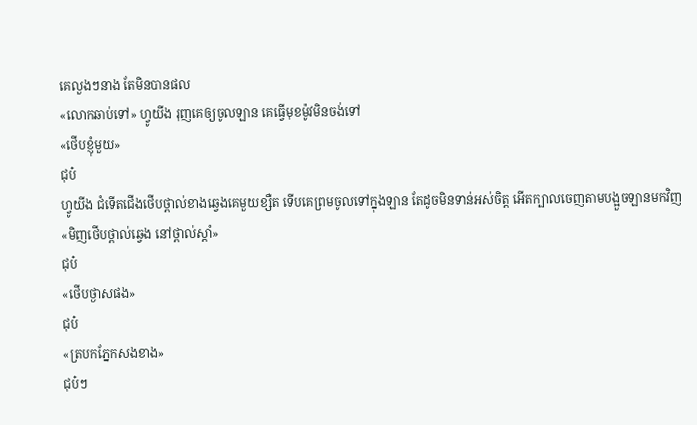គេលួងៗនាង តែមិនបានផល
«លោកឆាប់ទៅ» ហ្វូយីង រុញគេឲ្យចូលឡាន គេធ្វើមុខម៉ូវមិនចង់ទៅ
«ថើបខ្ញុំមួយ»
ជុប៎
ហ្វូយីង ជំទើតជើងថើបថ្ពាល់ខាងឆ្វេងគេមួយខ្សឺត ទើបគេព្រមចូលទៅក្នុងឡាន តែដូចមិនទាន់អស់ចិត្ត អើតក្បាលចេញតាមបង្អួចឡានមកវិញ
«មិញថើបថ្ពាល់ឆ្វេង នៅថ្ពាល់ស្តាំ»
ជុប៎
«ថើបថ្ងាសផង»
ជុប៎
«ត្របកភ្នែកសងខាង»
ជុប៎ៗ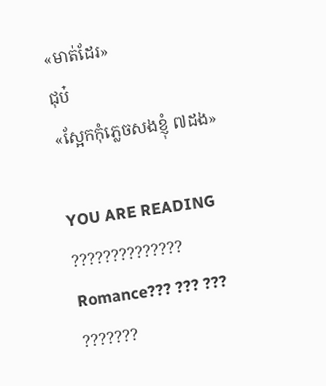«មាត់ដែរ»
ជុប៎
«ស្អែកកុំភ្លេចសងខ្ញុំ ៧ដង»

YOU ARE READING
??????????????
Romance??? ??? ??? ???????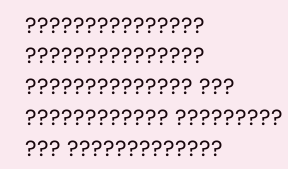??????????????? ??????????????? ?????????????? ??? ???????????? ????????? ??? ?????????????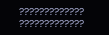????????????? ?????????????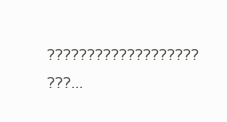??????????????????? ???...